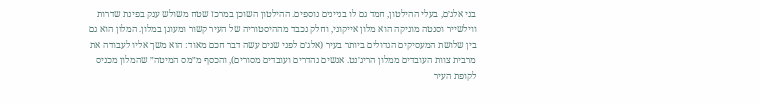בני אלג׳ם, בעלי ההילטון, חמד גם לו בניינים נוספים. ההילטון השוכן במרכז שטח משולש ענק בפינת שדרות ווילשייר וסנטה מוניקה הוא מלון אייקוני, וחלק נכבד מההיסטוריה של העיר קשור ומעוגן במלון. המלון הוא גם בין שלושת המעסיקים הגדולים ביותר בעיר (אלג׳ם לפני שנים עשה דבר חכם מאוד: הוא משך אליו לעבודה את מרבית צוות העובדים ממלון הריג׳נט. אנשים נהדרים ועובדים מסורים), והכסף מ״מס המיטה״ שהמלון מכניס לקופת העיר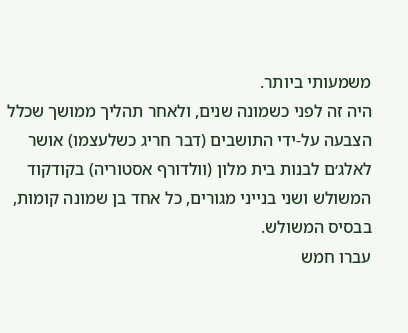משמעותי ביותר.
היה זה לפני כשמונה שנים, ולאחר תהליך ממושך שכלל הצבעה על-ידי התושבים (דבר חריג כשלעצמו) אושר לאלג׳ם לבנות בית מלון (וולדורף אסטוריה) בקודקוד המשולש ושני בנייני מגורים, כל אחד בן שמונה קומות, בבסיס המשולש.
עברו חמש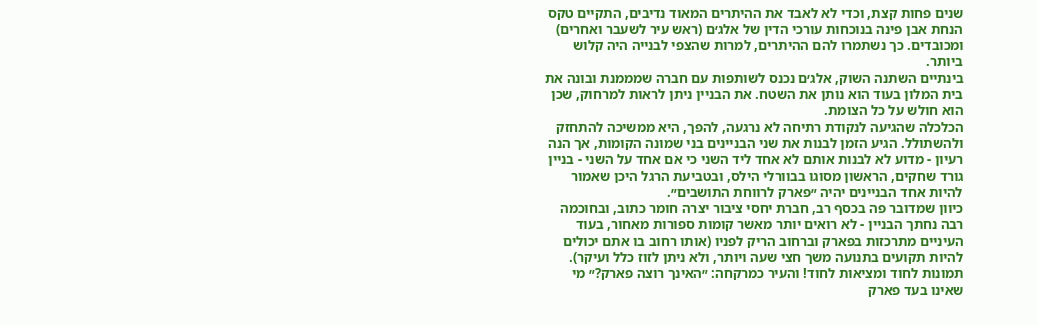שנים פחות קצת, וכדי לא לאבד את ההיתרים המאוד נדיבים, התקיים טקס הנחת אבן פינה בנוכחות עורכי הדין של אלג׳ם (ראש עיר לשעבר ואחרים) ומכובדים. כך נשתמרו להם ההיתרים, למרות שהצפי לבנייה היה קלוש ביותר.
בינתיים השתנה השוק, אלג׳ם נכנס לשותפות עם חברה שמממנת ובונה את בית המלון בעוד הוא נותן את השטח. את הבניין ניתן לראות למרחוק, שכן הוא חולש על כל הצומת.
הכלכלה שהגיעה לנקודת רתיחה לא נרגעה, להפך, היא ממשיכה להתחזק ולהשתולל. הגיע הזמן לבנות את שני הבניינים בני שמונה הקומות, אך הנה רעיון - מדוע לא לבנות אותם לא אחד ליד השני כי אם אחד על השני - בניין גורד שחקים, הראשון מסוגו בבוורלי הילס, ובטביעת הרגל היכן שאמור להיות אחד הבניינים יהיה ״פארק לרווחת התושבים״.
כיוון שמדובר פה בכסף רב, חברת יחסי ציבור יצרה חומר כתוב, ובחוכמה רבה נחתך הבניין - לא רואים יותר מאשר קומות ספורות מאחור, בעוד העיניים מתרכזות בפארק וברחוב הריק לפניו (אותו רחוב בו אתם יכולים להיות תקועים בתנועה משך חצי שעה ויותר, ולא ניתן לזוז כלל ועיקר).
תמונות לחוד ומציאות לחוד! והעיר כמרקחה: ״האינך רוצה פארק?״ מי שאינו בעד פארק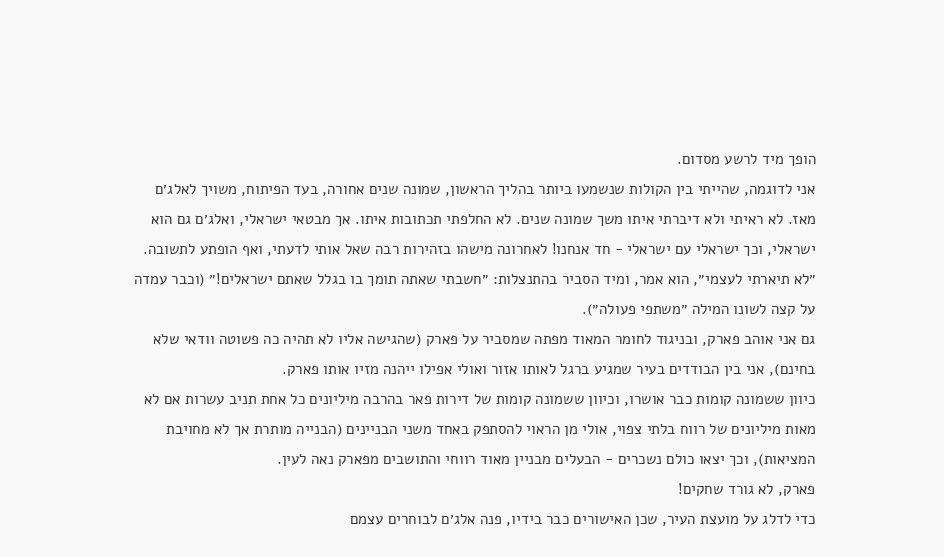הופך מיד לרשע מסדום.
אני לדוגמה, שהייתי בין הקולות שנשמעו ביותר בהליך הראשון, שמונה שנים אחורה, בעד הפיתוח, משויך לאלג׳ם מאז. לא ראיתי ולא דיברתי איתו משך שמונה שנים. לא החלפתי תכתובות איתו. אך מבטאי ישראלי, ואלג׳ם גם הוא ישראלי, וכך ישראלי עם ישראלי - חד אנחנו! לאחרונה מישהו בזהירות רבה שאל אותי לדעתי, ואף הופתע לתשובה. ״לא תיארתי לעצמי״, הוא אמר, ומיד הסביר בהתנצלות: ״חשבתי שאתה תומך בו בגלל שאתם ישראלים!״ (וכבר עמדה על קצה לשונו המילה ״משתפי פעולה״).
גם אני אוהב פארק, ובניגוד לחומר המאוד מפתה שמסביר על פארק (שהגישה אליו לא תהיה כה פשוטה וודאי שלא בחינם), אני בין הבודדים בעיר שמגיע ברגל לאותו אזור ואולי אפילו ייהנה מזיו אותו פארק.
כיוון ששמונה קומות כבר אושרו, וכיוון ששמונה קומות של דירות פאר בהרבה מיליונים כל אחת תניב עשרות אם לא מאות מיליונים של רווח בלתי צפוי, אולי מן הראוי להסתפק באחד משני הבניינים (הבנייה מותרת אך לא מחויבת המציאות), וכך יצאו כולם נשכרים - הבעלים מבניין מאוד רווחי והתושבים מפארק נאה לעין.
פארק, לא גורד שחקים!
כדי לדלג על מועצת העיר, שכן האישורים כבר בידיו, פנה אלג׳ם לבוחרים עצמם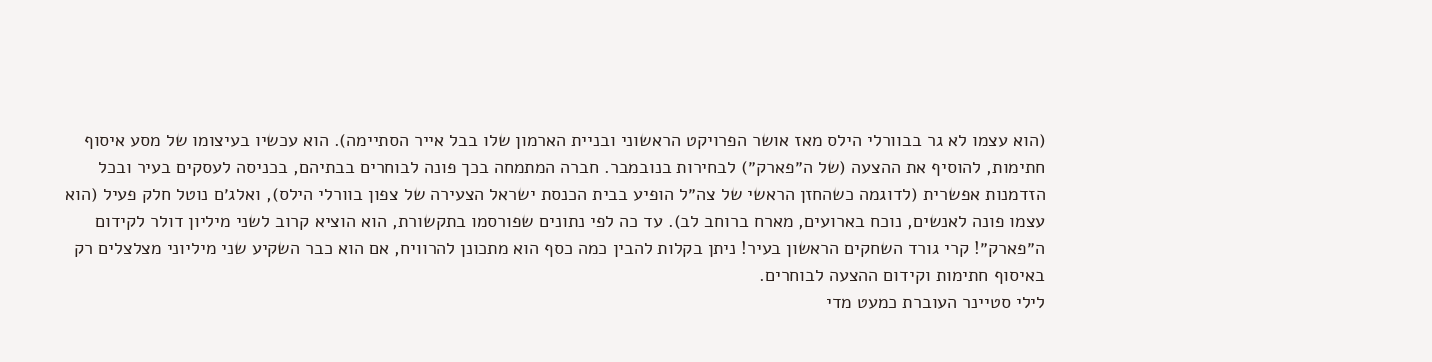(הוא עצמו לא גר בבוורלי הילס מאז אושר הפרויקט הראשוני ובניית הארמון שלו בבל אייר הסתיימה). הוא עכשיו בעיצומו של מסע איסוף חתימות, להוסיף את ההצעה (של ה״פארק״) לבחירות בנובמבר. חברה המתמחה בכך פונה לבוחרים בבתיהם, בכניסה לעסקים בעיר ובכל הזדמנות אפשרית (לדוגמה כשהחזן הראשי של צה״ל הופיע בבית הכנסת ישראל הצעירה של צפון בוורלי הילס), ואלג׳ם נוטל חלק פעיל (הוא עצמו פונה לאנשים, נוכח בארועים, מארח ברוחב לב). עד כה לפי נתונים שפורסמו בתקשורת, הוא הוציא קרוב לשני מיליון דולר לקידום ה״פארק״! קרי גורד השחקים הראשון בעיר! ניתן בקלות להבין כמה כסף הוא מתכונן להרוויח, אם הוא כבר השקיע שני מיליוני מצלצלים רק באיסוף חתימות וקידום ההצעה לבוחרים.
לילי סטיינר העוברת כמעט מדי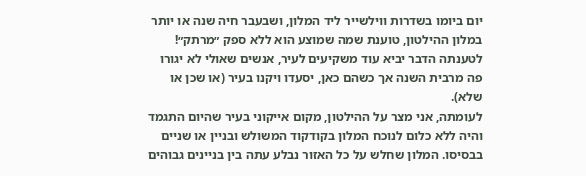יום ביומו בשדרות ווילשייר ליד המלון, ושבעבר חיה שנה או יותר במלון ההילטון, טוענת שמה שמוצע הוא ללא ספק ״מרתק״! לטענתה הדבר יביא עוד משקיעים לעיר, אנשים שאולי לא יגורו פה מרבית השנה אך כשהם כאן, יסעדו ויקנו בעיר (או שכן או שלא).
לעומתה, אני מצר על ההילטון, מקום אייקוני בעיר שהיום התגמד והיה ללא כלום לנוכח המלון בקודקוד המשולש ובניין או שניים בבסיסו. המלון שחלש על כל האזור נבלע עתה בין בניינים גבוהים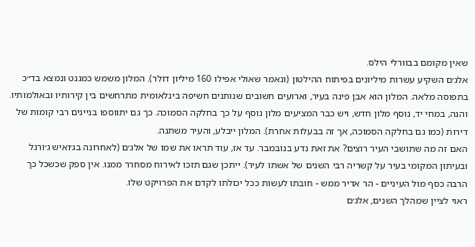שאין מקומם בבוורלי הילס.
אלג׳ם השקיע עשרות מיליונים בפיתוח ההילטון (ונאמר שאולי אפילו 160 מיליון דולר). המלון משמש כמגנט ונמצא בד״כ בתפוסה מלאה. המלון הוא אבן פינה בעיר, וארועים חשובים שנותנים חשיפה בינלאומית מתרחשים בין קירותיו ובאולמותיו. והנה, במחי יד, נוסף מלון חדש, ויש כבר המציעים מלון נוסף על כך בחלקה הסמוכה. כך גם יתווספו בניינים רבי קומות של דירות (כמו גם בחלקה הסמוכה, אך זה בבעלות אחרת). המלון ייבלע, והעיר משתנה.
האם זה מה שתושבי העיר רוצים? את זאת נדע בנובמבר. עד אז, עוד תראו את שמו של אלג׳ם (לאחרונה בג׳ואיש ג׳ורנל ובעיתון המקומי בעיר על קשריה רבי השנים של אשתו לעיר). ייתכן שגם תזכו לאירוח מסחרר ממנו. אין ספק שכשכל כך הרבה כסף מול העיניים - הר אדיר ממש - חובתו לעשות ככל יכולתו לקדם את הפרויקט שלו.
ראוי לציין שמהלך השנים, אלג׳ם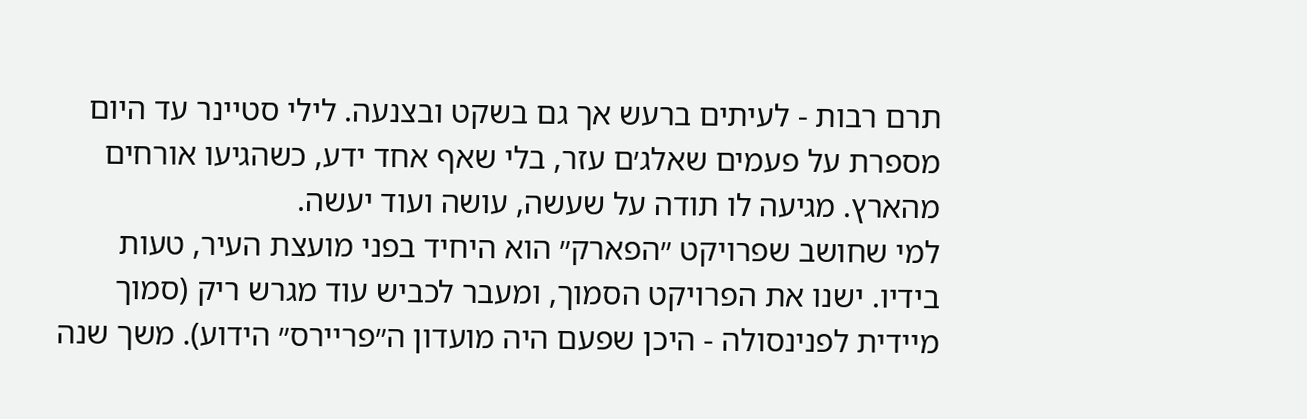תרם רבות - לעיתים ברעש אך גם בשקט ובצנעה. לילי סטיינר עד היום מספרת על פעמים שאלג׳ם עזר, בלי שאף אחד ידע, כשהגיעו אורחים מהארץ. מגיעה לו תודה על שעשה, עושה ועוד יעשה.
למי שחושב שפרויקט ״הפארק״ הוא היחיד בפני מועצת העיר, טעות בידיו. ישנו את הפרויקט הסמוך, ומעבר לכביש עוד מגרש ריק (סמוך מיידית לפנינסולה - היכן שפעם היה מועדון ה״פריירס״ הידוע). משך שנה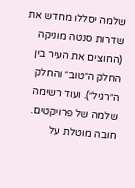שלמה יסללו מחדש את שדרות סנטה מוניקה (החוצים את העיר בין החלק ה״טוב״ והחלק ה״רגיל״). ועוד רשימה שלמה של פרויקטים.
חובה מוטלת על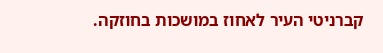קברניטי העיר לאחוז במושכות בחוזקה.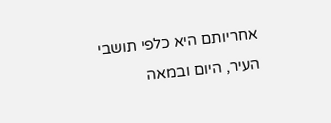אחריותם היא כלפי תושבי העיר, היום ובמאה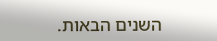השנים הבאות.